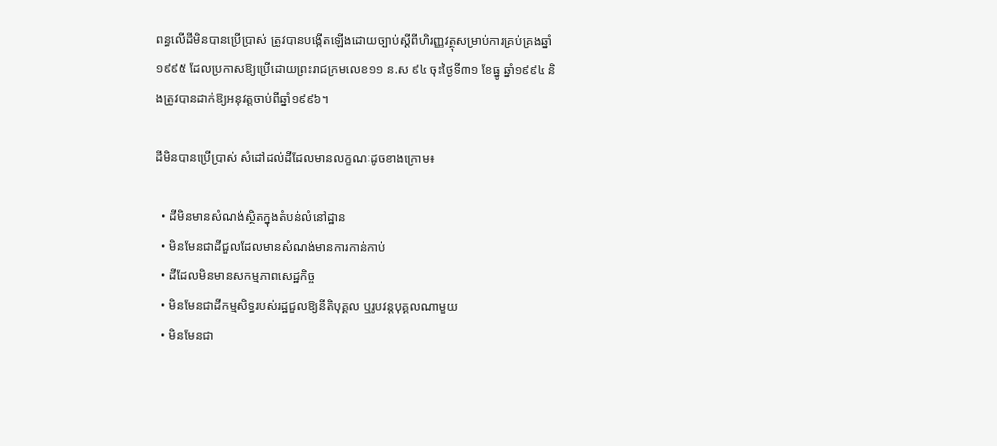ពន្ធលើដីមិនបានប្រើប្រាស់ ត្រូវបានបង្កើតឡើងដោយច្បាប់ស្ដីពីហិរញ្ញវត្ថុសម្រាប់ការគ្រប់គ្រងឆ្នាំ១៩៩៥ ដែលប្រកាសឱ្យប្រើដោយព្រះរាជក្រមលេខ១១ ន.ស ៩៤ ចុះថ្ងៃទី៣១ ខែធ្នូ ឆ្នាំ១៩៩៤ និងត្រូវបានដាក់ឱ្យអនុវត្តចាប់ពីឆ្នាំ១៩៩៦។

ដីមិនបានប្រើប្រាស់ សំដៅដល់ដីដែលមានលក្ខណៈដូចខាងក្រោម៖

  • ដីមិនមានសំណង់ស្ថិតក្នុងតំបន់លំនៅដ្ឋាន
  • មិនមែនជាដីជួលដែលមានសំណង់មានការកាន់កាប់
  • ដីដែលមិនមានសកម្មភាពសេដ្ឋកិច្ច
  • មិនមែនជាដីកម្មសិទ្ធរបស់រដ្ឋជួលឱ្យនីតិបុគ្គល ឬរូបវន្តបុគ្គលណាមួយ
  • មិនមែនជា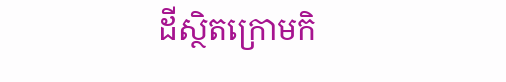ដីស្ថិតក្រោមកិ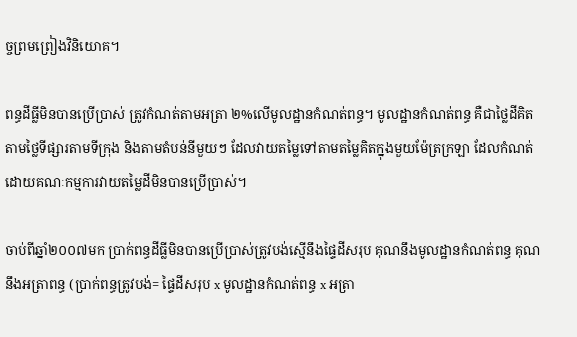ច្ចព្រមព្រៀងវិនិយោគ។

ពន្ធដីធ្លីមិនបានប្រើប្រាស់ ត្រូវកំណត់តាមអត្រា ២%លើមូលដ្ឋានកំណត់ពន្ធ។ មូលដ្ឋានកំណត់ពន្ធ គឺជាថ្លៃដីគិតតាមថ្លៃទីផ្សារតាមទីក្រុង និងតាមតំបន់នីមួយៗ ដែលវាយតម្លៃទៅតាមតម្លៃគិតក្នុងមួយម៉ែត្រក្រឡា ដែលកំណត់ដោយគណៈកម្មការវាយតម្លៃដីមិនបានប្រើប្រាស់។

ចាប់ពីឆ្នាំ២០០៧មក ប្រាក់ពន្ធដីធ្លីមិនបានប្រើប្រាស់ត្រូវបង់ស្មើនឹងផ្ទៃដីសរុប គុណនឹងមូលដ្ឋានកំណត់ពន្ធ គុណនឹងអត្រាពន្ធ (ប្រាក់ពន្ធត្រូវបង់= ផ្ទៃដីសរុប x មូលដ្ឋានកំណត់ពន្ធ x អត្រា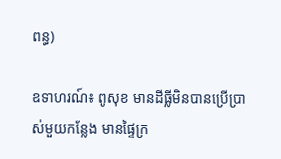ពន្ធ)

ឧទាហរណ៍៖ ពូសុខ មានដីធ្លីមិនបានប្រើប្រាស់មួយកន្លែង មានផ្ទៃក្រ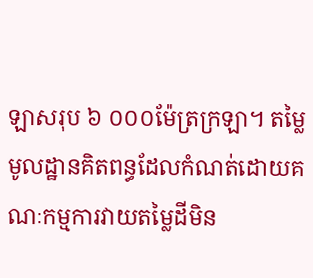ឡាសរុប ៦ ០០០ម៉ែត្រក្រឡា។ តម្លៃមូលដ្ឋានគិតពន្ធដែលកំណត់ដោយគណៈកម្មការវាយតម្លៃដីមិន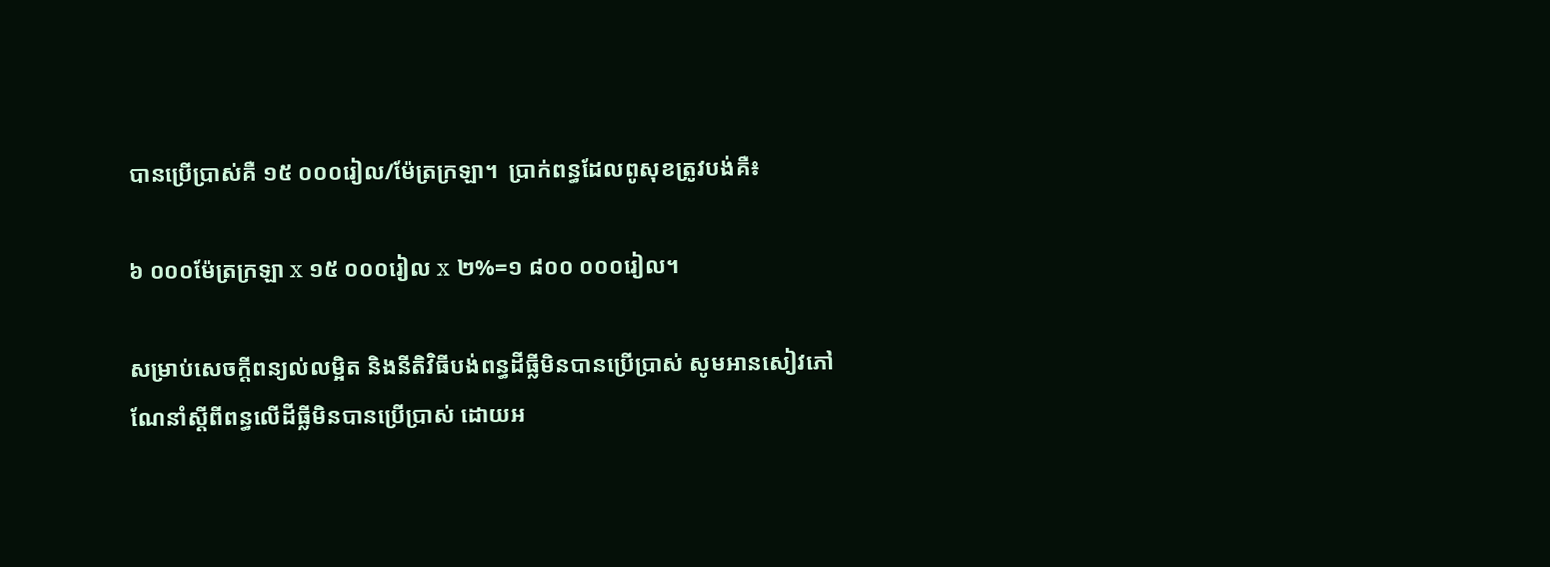បានប្រើប្រាស់គឺ ១៥ ០០០រៀល/ម៉ែត្រក្រឡា។  ប្រាក់ពន្ធដែលពូសុខត្រូវបង់គឺ៖

៦ ០០០ម៉ែត្រក្រឡា x ១៥ ០០០រៀល x ២%=១ ៨០០ ០០០រៀល។

សម្រាប់សេចក្ដីពន្យល់លម្អិត និងនីតិវិធីបង់ពន្ធដីធ្លីមិនបានប្រើប្រាស់ សូមអានសៀវភៅណែនាំស្ដីពីពន្ធលើដីធ្លីមិនបានប្រើប្រាស់ ដោយអ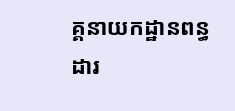គ្គនាយកដ្ឋានពន្ធដារ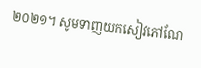២០២១។ សូមទាញយកសៀវភៅណែ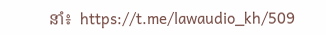នាំ៖  https://t.me/lawaudio_kh/509